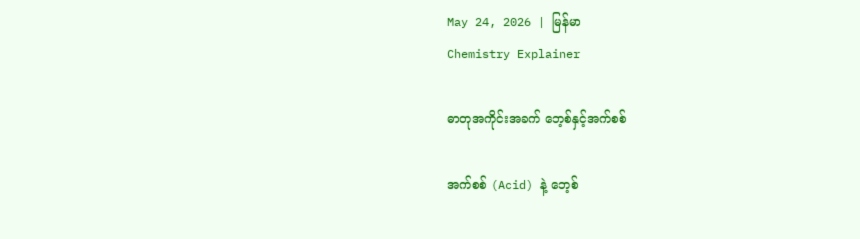May 24, 2026 | မြန်မာ
Chemistry Explainer

ဓာတုအကိုင်းအခက် ဘေ့စ်နှင့်အက်စစ်

အက်စစ် (Acid) နဲ့ ဘေ့စ်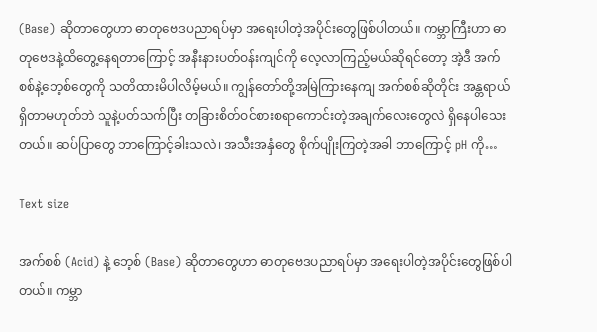(Base) ဆိုတာတွေဟာ ဓာတုဗေဒပညာရပ်မှာ အရေးပါတဲ့အပိုင်းတွေဖြစ်ပါတယ်။ ကမ္ဘာကြီးဟာ ဓာတုဗေဒနဲ့ထိတွေ့နေရတာကြောင့် အနီးနားပတ်ဝန်းကျင်ကို လေ့လာကြည့်မယ်ဆိုရင်တော့ အဲ့ဒီ အက်စစ်နဲ့ဘေ့စ်တွေကို သတိထားမိပါလိမ့်မယ်။ ကျွန်တော်တို့အမြဲကြားနေကျ အက်စစ်ဆိုတိုင်း အန္တရာယ်ရှိတာမဟုတ်ဘဲ သူနဲ့ပတ်သက်ပြီး တခြားစိတ်ဝင်စားစရာကောင်းတဲ့အချက်လေးတွေလဲ ရှိနေပါသေးတယ်။ ဆပ်ပြာတွေ ဘာကြောင့်ခါးသလဲ၊ အသီးအနှံတွေ စိုက်ပျိုးကြတဲ့အခါ ဘာကြောင့် pH ကို…

Text size

အက်စစ် (Acid) နဲ့ ဘေ့စ် (Base) ဆိုတာတွေဟာ ဓာတုဗေဒပညာရပ်မှာ အရေးပါတဲ့အပိုင်းတွေဖြစ်ပါတယ်။ ကမ္ဘာ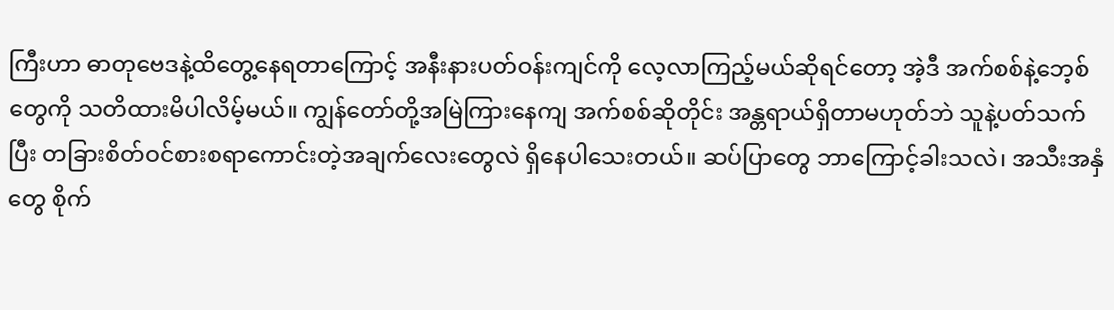ကြီးဟာ ဓာတုဗေဒနဲ့ထိတွေ့နေရတာကြောင့် အနီးနားပတ်ဝန်းကျင်ကို လေ့လာကြည့်မယ်ဆိုရင်တော့ အဲ့ဒီ အက်စစ်နဲ့ဘေ့စ်တွေကို သတိထားမိပါလိမ့်မယ်။ ကျွန်တော်တို့အမြဲကြားနေကျ အက်စစ်ဆိုတိုင်း အန္တရာယ်ရှိတာမဟုတ်ဘဲ သူနဲ့ပတ်သက်ပြီး တခြားစိတ်ဝင်စားစရာကောင်းတဲ့အချက်လေးတွေလဲ ရှိနေပါသေးတယ်။ ဆပ်ပြာတွေ ဘာကြောင့်ခါးသလဲ၊ အသီးအနှံတွေ စိုက်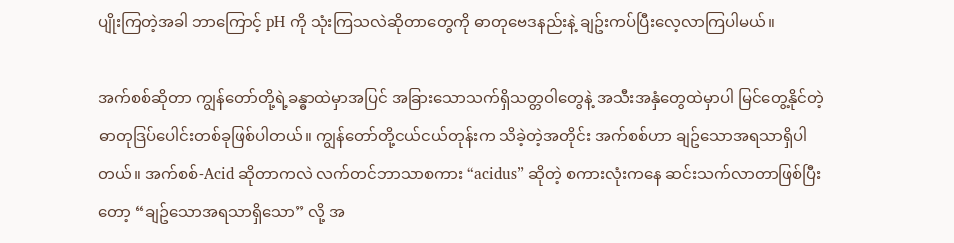ပျိုးကြတဲ့အခါ ဘာကြောင့် pH ကို သုံးကြသလဲဆိုတာတွေကို ဓာတုဗေဒနည်းနဲ့ ချဥ်းကပ်ပြီးလေ့လာကြပါမယ်။

အက်စစ်ဆိုတာ ကျွန်တော်တို့ရဲ့ခန္ဓာထဲမှာအပြင် အခြားသောသက်ရှိသတ္တဝါတွေနဲ့ အသီးအနှံတွေထဲမှာပါ မြင်တွေ့နိုင်တဲ့ ဓာတုဒြပ်ပေါင်းတစ်ခုဖြစ်ပါတယ်။ ကျွန်တော်တို့ငယ်ငယ်တုန်းက သိခဲ့တဲ့အတိုင်း အက်စစ်ဟာ ချဥ်သောအရသာရှိပါတယ်။ အက်စစ်-Acid ဆိုတာကလဲ လက်တင်ဘာသာစကား “acidus” ဆိုတဲ့ စကားလုံးကနေ ဆင်းသက်လာတာဖြစ်ပြီးတော့ “ချဥ်သောအရသာရှိသော” လို့ အ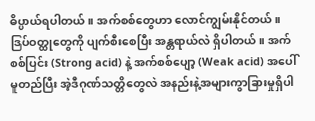ဓိပ္ပာယ်ရပါတယ်။ အက်စစ်တွေဟာ လောင်ကျွမ်းနိုင်တယ်။ ဒြပ်ဝတ္ထုတွေကို ပျက်စီးစေပြီး အန္တရာယ်လဲ ရှိပါတယ်။ အက်စစ်ပြင်း (Strong acid) နဲ့ အက်စစ်ပျော့ (Weak acid) အပေါ် မူတည်ပြီး အဲ့ဒီဂုဏ်သတ္တိတွေလဲ အနည်းနဲ့အများကွာခြားမှုရှိပါ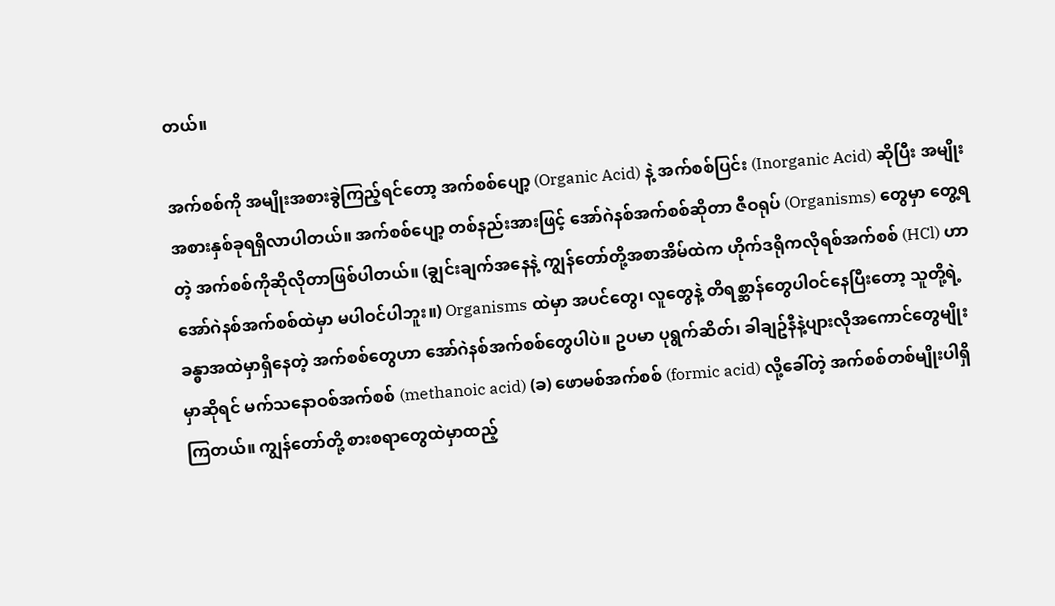တယ်။

အက်စစ်ကို အမျိုးအစားခွဲကြည့်ရင်တော့ အက်စစ်ပျော့ (Organic Acid) နဲ့ အက်စစ်ပြင်း (Inorganic Acid) ဆိုပြီး အမျိုးအစားနှစ်ခုရရှိလာပါတယ်။ အက်စစ်ပျော့ တစ်နည်းအားဖြင့် အော်ဂဲနစ်အက်စစ်ဆိုတာ ဇီဝရုပ် (Organisms) တွေမှာ တွေ့ရတဲ့ အက်စစ်ကိုဆိုလိုတာဖြစ်ပါတယ်။ (ချွင်းချက်အနေနဲ့ ကျွန်တော်တို့အစာအိမ်ထဲက ဟိုက်ဒရိုကလိုရစ်အက်စစ် (HCl) ဟာ အော်ဂဲနစ်အက်စစ်ထဲမှာ မပါဝင်ပါဘူး။) Organisms ထဲမှာ အပင်တွေ၊ လူတွေနဲ့ တိရစ္ဆာန်တွေပါဝင်နေပြီးတော့ သူတို့ရဲ့ ခန္ဓာအထဲမှာရှိနေတဲ့ အက်စစ်တွေဟာ အော်ဂဲနစ်အက်စစ်တွေပါပဲ။ ဥပမာ ပုရွက်ဆိတ်၊ ခါချဥ်နီနဲ့ပျားလိုအကောင်တွေမျိုးမှာဆိုရင် မက်သနောဝစ်အက်စစ် (methanoic acid) (ခ) ဖောမစ်အက်စစ် (formic acid) လို့ခေါ်တဲ့ အက်စစ်တစ်မျိုးပါရှိကြတယ်။ ကျွန်တော်တို့ စားစရာတွေထဲမှာထည့်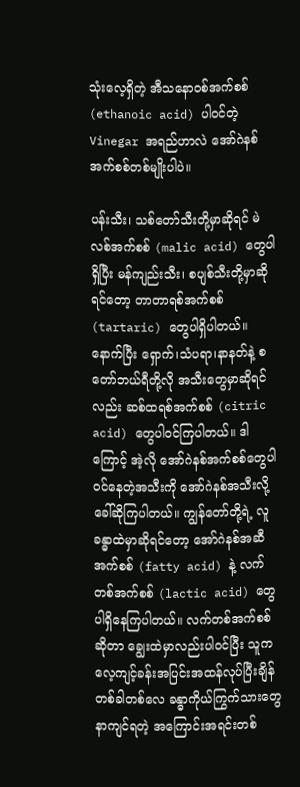သုံးလေ့ရှိတဲ့ အီသနောဝစ်အက်စစ် (ethanoic acid) ပါဝင်တဲ့ Vinegar အရည်ဟာလဲ အော်ဂဲနစ်အက်စစ်တစ်မျိုးပါပဲ။

ပန်းသီး၊ သစ်တော်သီးတို့မှာဆိုရင် မဲလစ်အက်စစ် (malic acid) တွေပါရှိပြီး မန်ကျည်းသီး၊ စပျစ်သီးတို့မှာဆိုရင်တော့ တာတာရစ်အက်စစ် (tartaric) တွေပါရှိပါတယ်။ နောက်ပြီး ရှောက်၊သံပရာ၊နာနတ်နဲ့ စတော်ဘယ်ရီတို့လို အသီးတွေမှာဆိုရင်လည်း ဆစ်ထရစ်အက်စစ် (citric acid) တွေပါဝင်ကြပါတယ်။ ဒါကြောင့် အဲ့လို အော်ဂဲနစ်အက်စစ်တွေပါဝင်နေတဲ့အသီးကို အော်ဂဲနစ်အသီးလို့ခေါ်ဆိုကြပါတယ်။ ကျွန်တော်တို့ရဲ့ လူခန္ဓာထဲမှာဆိုရင်တော့ အော်ဂဲနစ်အဆီအက်စစ် (fatty acid) နဲ့ လက်တစ်အက်စစ် (lactic acid) တွေပါရှိနေကြပါတယ်။ လက်တစ်အက်စစ်ဆိုတာ ချွေးထဲမှာလည်းပါဝင်ပြီး သူက လေ့ကျင့်ခန်းအပြင်းအထန်လုပ်ပြီးချိန် တစ်ခါတစ်လေ ခန္ဓာကိုယ်ကြွက်သားတွေနာကျင်ရတဲ့ အကြောင်းအရင်းတစ်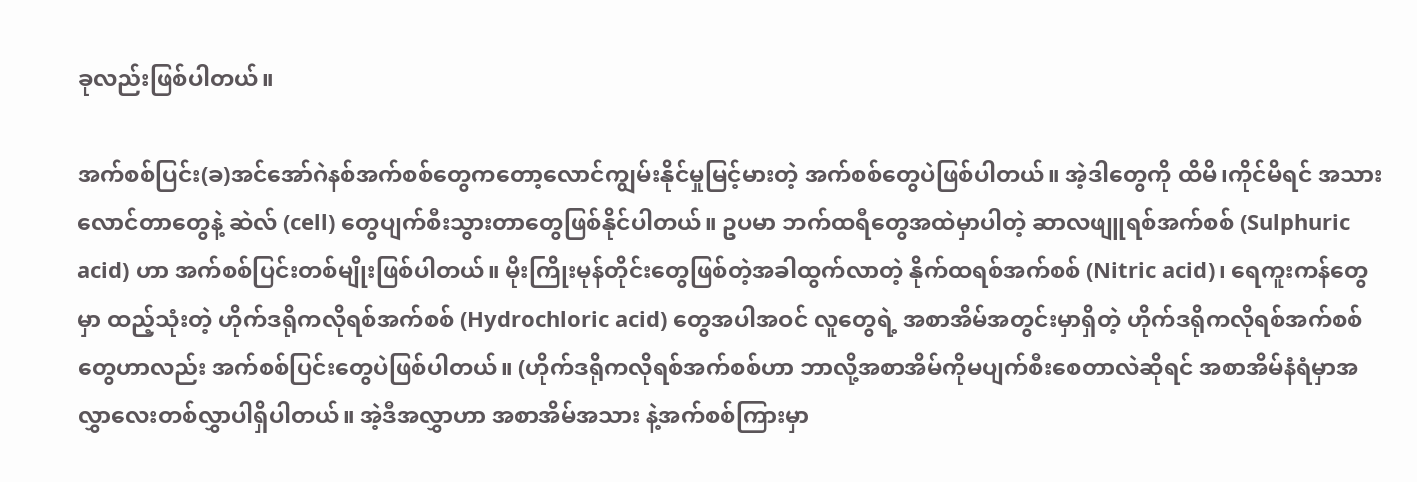ခုလည်းဖြစ်ပါတယ်။

အက်စစ်ပြင်း(ခ)အင်အော်ဂဲနစ်အက်စစ်တွေကတော့လောင်ကျွမ်းနိုင်မှုမြင့်မားတဲ့ အက်စစ်တွေပဲဖြစ်ပါတယ်။ အဲ့ဒါတွေကို ထိမိ၊ကိုင်မိရင် အသားလောင်တာတွေနဲ့ ဆဲလ် (cell) တွေပျက်စီးသွားတာတွေဖြစ်နိုင်ပါတယ်။ ဥပမာ ဘက်ထရီတွေအထဲမှာပါတဲ့ ဆာလဖျူရစ်အက်စစ် (Sulphuric acid) ဟာ အက်စစ်ပြင်းတစ်မျိုးဖြစ်ပါတယ်။ မိုးကြိုးမုန်တိုင်းတွေဖြစ်တဲ့အခါထွက်လာတဲ့ နိုက်ထရစ်အက်စစ် (Nitric acid)၊ ရေကူးကန်တွေမှာ ထည့်သုံးတဲ့ ဟိုက်ဒရိုကလိုရစ်အက်စစ် (Hydrochloric acid) တွေအပါအဝင် လူတွေရဲ့ အစာအိမ်အတွင်းမှာရှိတဲ့ ဟိုက်ဒရိုကလိုရစ်အက်စစ်တွေဟာလည်း အက်စစ်ပြင်းတွေပဲဖြစ်ပါတယ်။ (ဟိုက်ဒရိုကလိုရစ်အက်စစ်ဟာ ဘာလို့အစာအိမ်ကိုမပျက်စီးစေတာလဲဆိုရင် အစာအိမ်နံရံမှာအလွှာလေးတစ်လွှာပါရှိပါတယ်။ အဲ့ဒီအလွှာဟာ အစာအိမ်အသား နဲ့အက်စစ်ကြားမှာ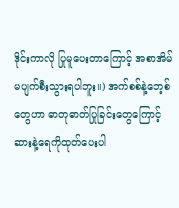ဒိုင်းကာလို ပြုမူပေးတာကြောင့် အစာအိမ်မပျက်စီးသွားရပါဘူး။) အက်စစ်နဲ့ဘေ့စ်တွေဟာ ဓာတုဓာတ်ပြုခြင်းတွေကြောင့် ဆားနဲ့ရေကိုထုတ်ပေးပါ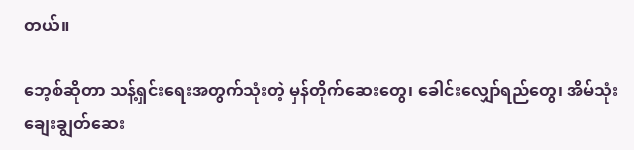တယ်။

ဘေ့စ်ဆိုတာ သန့်ရှင်းရေးအတွက်သုံးတဲ့ မှန်တိုက်ဆေးတွေ၊ ခေါင်းလျှော်ရည်တွေ၊ အိမ်သုံးချေးချွတ်ဆေး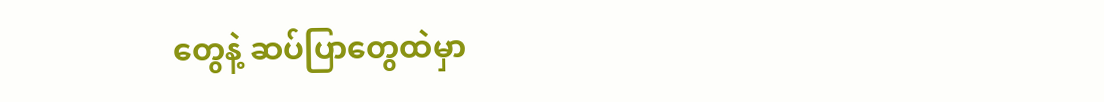တွေနဲ့ ဆပ်ပြာတွေထဲမှာ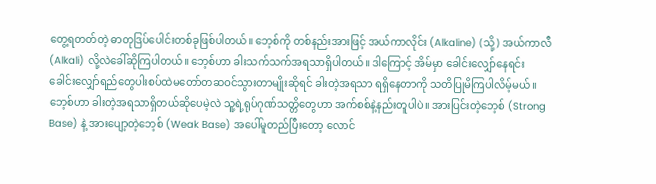တွေ့ရတတ်တဲ့ ဓာတုဒြပ်ပေါင်းတစ်ခုဖြစ်ပါတယ်။ ဘေ့စ်ကို တစ်နည်းအားဖြင့် အယ်ကာလိုင်း (Alkaline) (သို့) အယ်ကာလီ (Alkali) လို့လဲခေါ်ဆိုကြပါတယ်။ ဘေ့စ်ဟာ ခါးသက်သက်အရသာရှိပါတယ်။ ဒါကြောင့် အိမ်မှာ ခေါင်းလျှော်နေရင်း ခေါင်းလျှော်ရည်တွေပါးစပ်ထဲမတော်တဆဝင်သွားတာမျိုးဆိုရင် ခါးတဲ့အရသာ ရရှိနေတာကို သတိပြုမိကြပါလိမ့်မယ်။ ဘေ့စ်ဟာ ခါးတဲ့အရသာရှိတယ်ဆိုပေမဲ့လဲ သူ့ရဲ့ရုပ်ဂုဏ်သတ္တိတွေဟာ အက်စစ်နဲ့နည်းတူပါပဲ။ အားပြင်းတဲ့ဘေ့စ် (Strong Base) နဲ့ အားပျော့တဲ့ဘေ့စ် (Weak Base) အပေါ်မူတည်ပြီးတော့ လောင်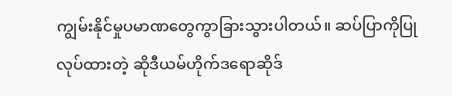ကျွမ်းနိုင်မှုပမာဏတွေကွာခြားသွားပါတယ်။ ဆပ်ပြာကိုပြုလုပ်ထားတဲ့ ဆိုဒီယမ်ဟိုက်ဒရောဆိုဒ်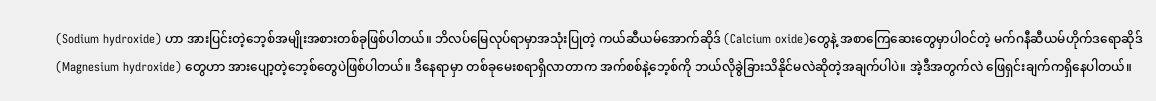(Sodium hydroxide) ဟာ အားပြင်းတဲ့ဘေ့စ်အမျိုးအစားတစ်ခုဖြစ်ပါတယ်။ ဘိလပ်မြေလုပ်ရာမှာအသုံးပြုတဲ့ ကယ်ဆီယမ်အောက်ဆိုဒ် (Calcium oxide)တွေနဲ့ အစာကြေဆေးတွေမှာပါဝင်တဲ့ မက်ဂနီဆီယမ်ဟိုက်ဒရောဆိုဒ် (Magnesium hydroxide) တွေဟာ အားပျော့တဲ့ဘေ့စ်တွေပဲဖြစ်ပါတယ်။ ဒီနေရာမှာ တစ်ခုမေးစရာရှိလာတာက အက်စစ်နဲ့ဘေ့စ်ကို ဘယ်လိုခွဲခြားသိနိုင်မလဲဆိုတဲ့အချက်ပါပဲ။ အဲ့ဒီအတွက်လဲ ဖြေရှင်းချက်ကရှိနေပါတယ်။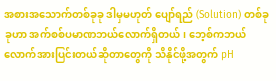အစားအသောက်တစ်ခုခု ဒါမှမဟုတ် ပျော်ရည် (Solution) တစ်ခုခုဟာ အက်စစ်ပမာဏဘယ်လောက်ရှိတယ်၊ ဘေ့စ်ကဘယ်လောက်အားပြင်းတယ်ဆိုတာတွေကို သိနိုင်ဖို့အတွက် pH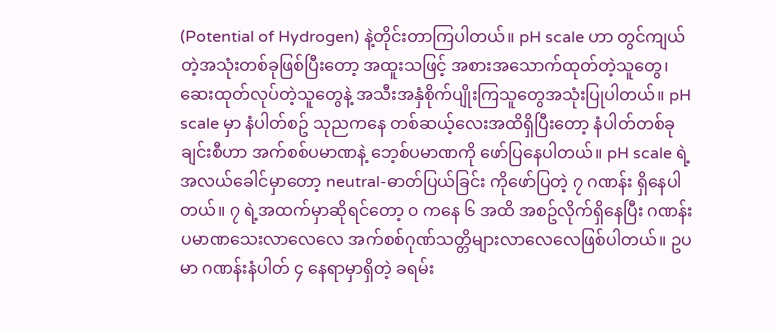(Potential of Hydrogen) နဲ့တိုင်းတာကြပါတယ်။ pH scale ဟာ တွင်ကျယ်တဲ့အသုံးတစ်ခုဖြစ်ပြီးတော့ အထူးသဖြင့် အစားအသောက်ထုတ်တဲ့သူတွေ၊ ဆေးထုတ်လုပ်တဲ့သူတွေနဲ့ အသီးအနှံစိုက်ပျိုးကြသူတွေအသုံးပြုပါတယ်။ pH scale မှာ နံပါတ်စဥ် သုညကနေ တစ်ဆယ့်လေးအထိရှိပြီးတော့ နံပါတ်တစ်ခုချင်းစီဟာ အက်စစ်ပမာဏနဲ့ ဘေ့စ်ပမာဏကို ဖော်ပြနေပါတယ်။ pH scale ရဲ့ အလယ်ခေါင်မှာတော့ neutral-ဓာတ်ပြယ်ခြင်း ကိုဖော်ပြတဲ့ ၇ ဂဏန်း ရှိနေပါတယ်။ ၇ ရဲ့အထက်မှာဆိုရင်တော့ ၀ ကနေ ၆ အထိ အစဥ်လိုက်ရှိနေပြီး ဂဏန်းပမာဏသေးလာလေလေ အက်စစ်ဂုဏ်သတ္တိများလာလေလေဖြစ်ပါတယ်။ ဥပမာ ဂဏန်းနံပါတ် ၄ နေရာမှာရှိတဲ့ ခရမ်း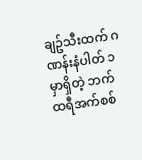ချဥ်သီးထက် ဂဏန်းနံပါတ် ၁ မှာရှိတဲ့ ဘက်ထရီအက်စစ်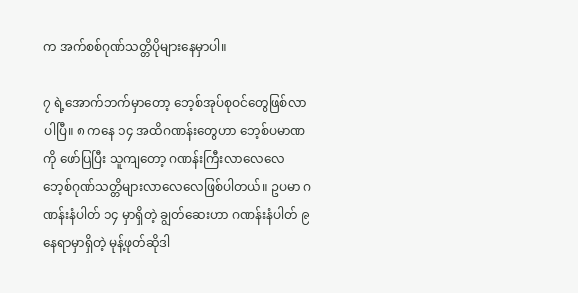က အက်စစ်ဂုဏ်သတ္တိပိုများနေမှာပါ။

၇ ရဲ့အောက်ဘက်မှာတော့ ဘေ့စ်အုပ်စုဝင်တွေဖြစ်လာပါပြီ။ ၈ ကနေ ၁၄ အထိဂဏန်းတွေဟာ ဘေ့စ်ပမာဏကို ဖော်ပြပြီး သူကျတော့ ဂဏန်းကြီးလာလေလေ ဘေ့စ်ဂုဏ်သတ္တိများလာလေလေဖြစ်ပါတယ်။ ဥပမာ ဂဏန်းနံပါတ် ၁၄ မှာရှိတဲ့ ချွတ်ဆေးဟာ ဂဏန်းနံပါတ် ၉ နေရာမှာရှိတဲ့ မုန့်ဖုတ်ဆိုဒါ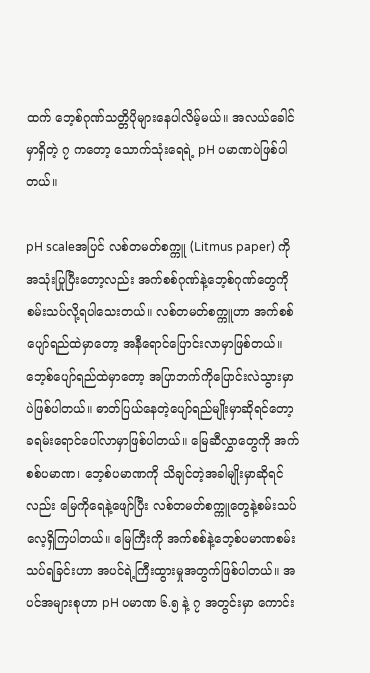ထက် ဘေ့စ်ဂုဏ်သတ္တိပိုများနေပါလိမ့်မယ်။ အလယ်ခေါင်မှာရှိတဲ့ ၇ ကတော့ သောက်သုံးရေရဲ့ pH ပမာဏပဲဖြစ်ပါတယ်။

pH scaleအပြင် လစ်တမတ်စက္ကူ (Litmus paper) ကိုအသုံးပြုပြီးတော့လည်း အက်စစ်ဂုဏ်နဲ့ဘေ့စ်ဂုဏ်တွေကို စမ်းသပ်လို့ရပါသေးတယ်။ လစ်တမတ်စက္ကူဟာ အက်စစ်ပျော်ရည်ထဲမှာတော့ အနီရောင်ပြောင်းလာမှာဖြစ်တယ်။ ဘေ့စ်ပျော်ရည်ထဲမှာတော့ အပြာဘက်ကိုပြောင်းလဲသွားမှာပဲဖြစ်ပါတယ်။ ဓာတ်ပြယ်နေတဲ့ပျော်ရည်မျိုးမှာဆိုရင်တော့ ခရမ်းရောင်ပေါ်လာမှာဖြစ်ပါတယ်။ မြေဆီလွှာတွေကို အက်စစ်ပမာဏ၊ ဘေ့စ်ပမာဏကို သိချင်တဲ့အခါမျိုးမှာဆိုရင်လည်း မြေကိုရေနဲ့ဖျော်ပြီး လစ်တမတ်စက္ကူတွေနဲ့စမ်းသပ်လေ့ရှိကြပါတယ်။ မြေကြီးကို အက်စစ်နဲ့ဘေ့စ်ပမာဏစမ်းသပ်ရခြင်းဟာ အပင်ရဲ့ကြီးထွားမှုအတွက်ဖြစ်ပါတယ်။ အပင်အများစုဟာ pH ပမာဏ ၆.၅ နဲ့ ၇ အတွင်းမှာ ကောင်း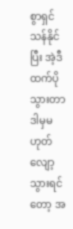စွာရှင်သန်နိုင်ပြီး အဲ့ဒီထက်ပိုသွားတာ ဒါမှမဟုတ် လျော့သွားရင်တော့ အ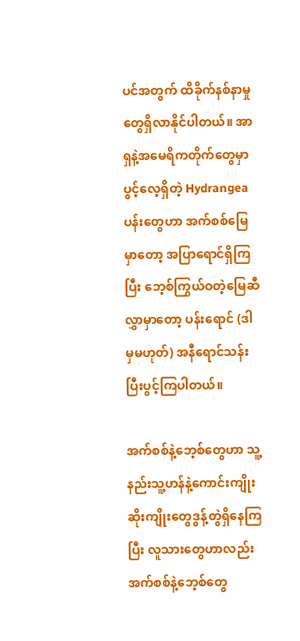ပင်အတွက် ထိခိုက်နစ်နာမှုတွေရှိလာနိုင်ပါတယ်။ အာရှနဲ့အမေရိကတိုက်တွေမှာ ပွင့်လေ့ရှိတဲ့ Hydrangea ပန်းတွေဟာ အက်စစ်မြေမှာတော့ အပြာရောင်ရှိကြပြီး ဘေ့စ်ကြွယ်ဝတဲ့မြေဆီလွှာမှာတော့ ပန်းရောင် (ဒါမှမဟုတ်) အနီရောင်သန်းပြီးပွင့်ကြပါတယ်။

အက်စစ်နဲ့ဘေ့စ်တွေဟာ သူ့နည်းသူ့ဟန်နဲ့ကောင်းကျိုးဆိုးကျိုးတွေဒွန့်တွဲရှိနေကြပြီး လူသားတွေဟာလည်း အက်စစ်နဲ့ဘေ့စ်တွေ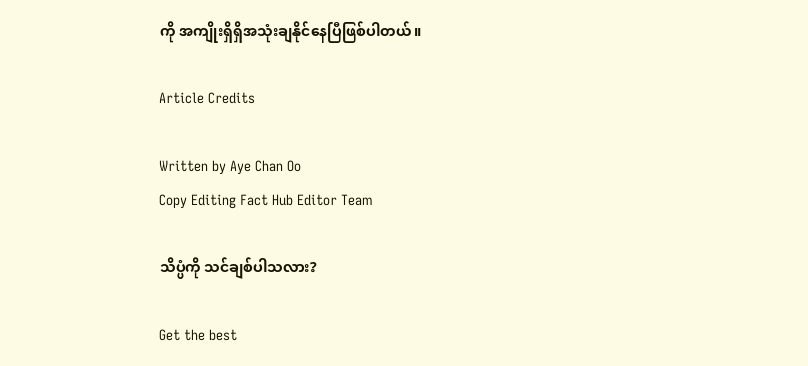ကို အကျိုးရှိရှိအသုံးချနိုင်နေပြီဖြစ်ပါတယ်။

Article Credits

Written by Aye Chan Oo
Copy Editing Fact Hub Editor Team

သိပ္ပံကို သင်ချစ်ပါသလား?

Get the best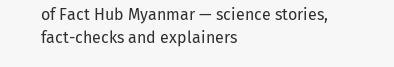of Fact Hub Myanmar — science stories, fact-checks and explainers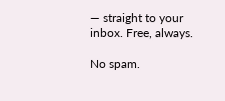— straight to your inbox. Free, always.

No spam.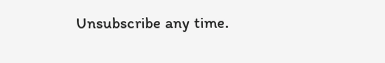Unsubscribe any time.